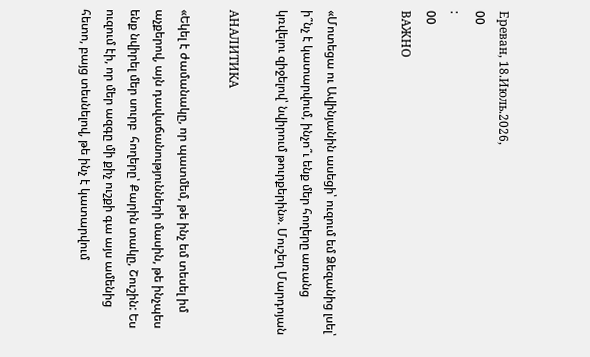Ереван, 18.Июль.2026,
00
:
00
ВАЖНО


«Մոտեցա ու Ավինյանին ասեցի՝ ուզում եմ Ձեզանից լսել՝ ի՞նչ է կատարվում, ինչո՞ւ ենք մեր հողերը առանց կռվելու զիջելով՝ նվիրում թուրքերին». Մուշեղ Մարդոյան

АНАЛИТИКА

«Եկել է ժամանակը, որ պատմեմ, թե ինչ եմ տեսել իմ աչքերով, այն դավաճանությունների մասին, թե ինչպես ենք նվիրել մեր սուրբ  հողերը՝ Քարին տակը, Շուշին: Ես ուզում էի, որ մեր ազգը մի քիչ ուշքի գա այս ամենից հետո, բայց տեսնելով, թե ինչ է կատարվում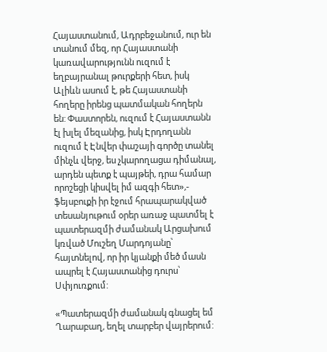Հայաստանում, Ադրբեջանում, ուր են տանում մեզ, որ Հայաստանի կառավարությունն ուզում է  եղբայրանալ թուրքերի հետ, իսկ Ալիևն ասում է, թե Հայաստանի հողերը իրենց պատմական հողերն են: Փաստորեն, ուզում է Հայաստանն էլ խլել մեզանից, իսկ Էրդողանն ուզում է Էնվեր փաշայի գործը տանել մինչև վերջ, ես չկարողացա դիմանալ, արդեն պետք է պայթեի, դրա համար որոշեցի կիսվել իմ ազգի հետ»,- ֆեյսբուքի իր էջում հրապարակված տեսանյութում օրեր առաջ պատմել է պատերազմի ժամանակ Արցախում կռված Մուշեղ Մարդոյանը՝ հայտնելով, որ իր կյանքի մեծ մասն ապրել է Հայաստանից դուրս՝ Սփյուռքում:

«Պատերազմի ժամանակ գնացել եմ Ղարաբաղ, եղել տարբեր վայրերում: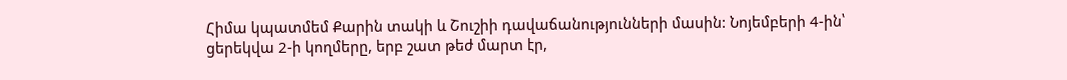Հիմա կպատմեմ Քարին տակի և Շուշիի դավաճանությունների մասին: Նոյեմբերի 4-ին՝ ցերեկվա 2-ի կողմերը, երբ շատ թեժ մարտ էր,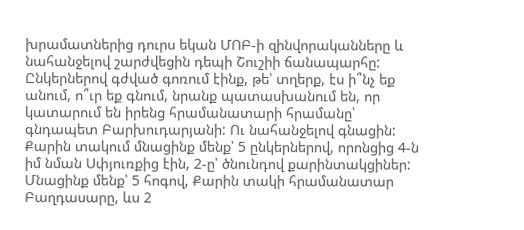խրամատներից դուրս եկան ՄՈԲ-ի զինվորականները և նահանջելով շարժվեցին դեպի Շուշիի ճանապարհը:  Ընկերներով գժված գոռում էինք, թե՝ տղերք, էս ի՞նչ եք անում, ո՞ւր եք գնում, նրանք պատասխանում են, որ կատարում են իրենց հրամանատարի հրամանը՝ գնդապետ Բարխուդարյանի: Ու նահանջելով գնացին: Քարին տակում մնացինք մենք՝ 5 ընկերներով, որոնցից 4-ն իմ նման Սփյուռքից էին, 2-ը՝ ծնունդով քարինտակցիներ: Մնացինք մենք՝ 5 հոգով, Քարին տակի հրամանատար Բաղդասարը, ևս 2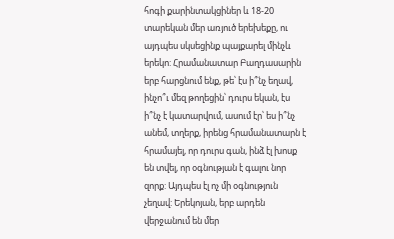հոգի քարինտակցիներ և 18-20 տարեկան մեր առյուծ երեխեքը, ու այդպես սկսեցինք պայքարել մինչև երեկո: Հրամանատար Բաղդասարին երբ հարցնում ենք, թե՝ էս ի՞նչ եղավ, ինչո՞ւ մեզ թողեցին՝ դուրս եկան, էս ի՞նչ է կատարվում, ասում էր՝ ես ի՞նչ անեմ, տղերք, իրենց հրամանատարն է հրամայել, որ դուրս գան, ինձ էլ խոսք են տվել, որ օգնության է գալու նոր զորք: Այդպես էլ ոչ մի օգնություն չեղավ: Երեկոյան, երբ արդեն վերջանում են մեր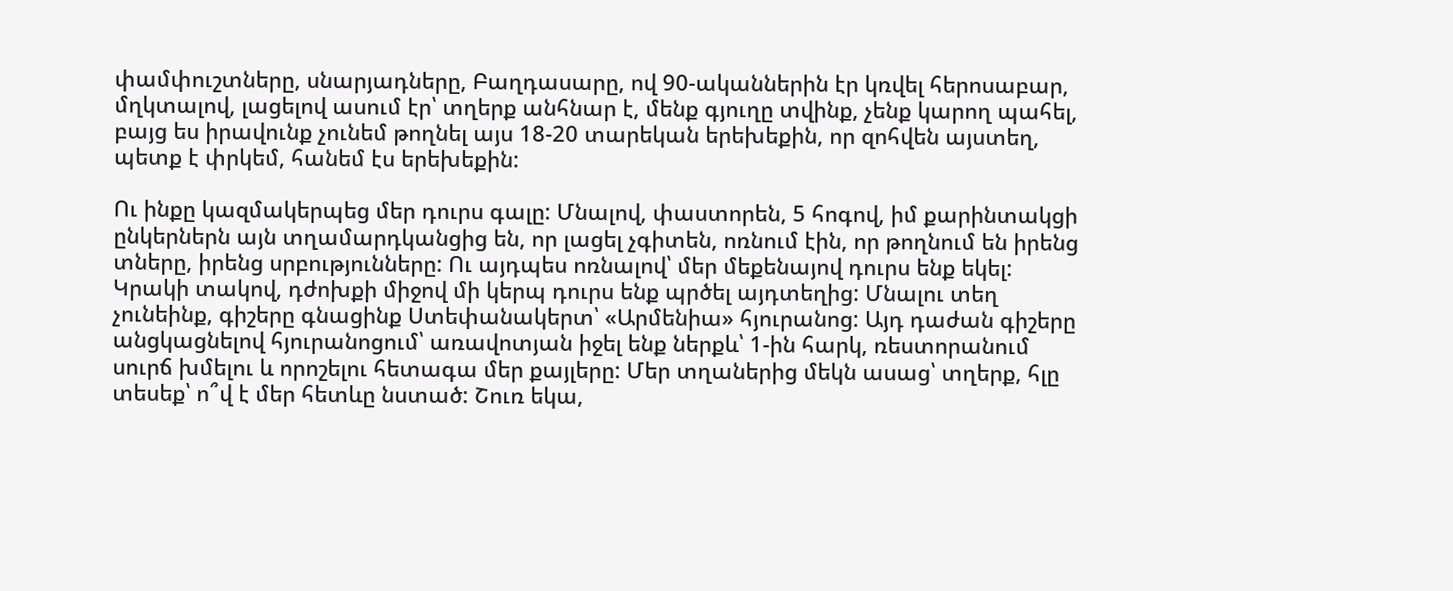փամփուշտները, սնարյադները, Բաղդասարը, ով 90-ականներին էր կռվել հերոսաբար,  մղկտալով, լացելով ասում էր՝ տղերք անհնար է, մենք գյուղը տվինք, չենք կարող պահել, բայց ես իրավունք չունեմ թողնել այս 18-20 տարեկան երեխեքին, որ զոհվեն այստեղ, պետք է փրկեմ, հանեմ էս երեխեքին:

Ու ինքը կազմակերպեց մեր դուրս գալը: Մնալով, փաստորեն, 5 հոգով, իմ քարինտակցի ընկերներն այն տղամարդկանցից են, որ լացել չգիտեն, ոռնում էին, որ թողնում են իրենց տները, իրենց սրբությունները: Ու այդպես ոռնալով՝ մեր մեքենայով դուրս ենք եկել: Կրակի տակով, դժոխքի միջով մի կերպ դուրս ենք պրծել այդտեղից: Մնալու տեղ չունեինք, գիշերը գնացինք Ստեփանակերտ՝ «Արմենիա» հյուրանոց: Այդ դաժան գիշերը անցկացնելով հյուրանոցում՝ առավոտյան իջել ենք ներքև՝ 1-ին հարկ, ռեստորանում սուրճ խմելու և որոշելու հետագա մեր քայլերը: Մեր տղաներից մեկն ասաց՝ տղերք, հլը տեսեք՝ ո՞վ է մեր հետևը նստած: Շուռ եկա,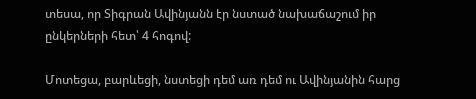տեսա, որ Տիգրան Ավինյանն էր նստած նախաճաշում իր ընկերների հետ՝ 4 հոգով:

Մոտեցա, բարևեցի, նստեցի դեմ առ դեմ ու Ավինյանին հարց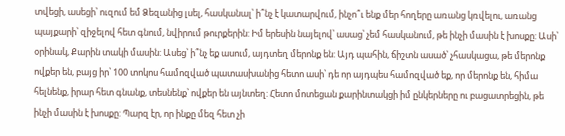տվեցի, ասեցի՝ ուզում եմ Ձեզանից լսել, հասկանալ՝ ի՞նչ է կատարվում, ինչո՞ւ ենք մեր հողերը առանց կռվելու, առանց պայքարի՝ զիջելով հետ գնում, նվիրում թուրքերին: Իմ երեսին նայելով՝ ասաց՝ չեմ հասկանում, թե ինչի մասին է խոսքը: Ասի՝ օրինակ, Քարին տակի մասին: Ասեց՝ ի՞նչ եք ասում, այդտեղ մերոնք են: Այդ պահին, ճիշտն ասած՝ չհասկացա, թե մերոնք ովքեր են, բայց իր՝ 100 տոկոս համոզված պատասխանից հետո ասի՝ դե որ այդպես համոզված եք, որ մերոնք են, հիմա հելնենք, իրար հետ գնանք, տեսնենք՝ ովքեր են այնտեղ: Հետո մոտեցան քարինտակցի իմ ընկերները ու բացատրեցին, թե ինչի մասին է խոսքը: Պարզ էր, որ ինքը մեզ հետ չի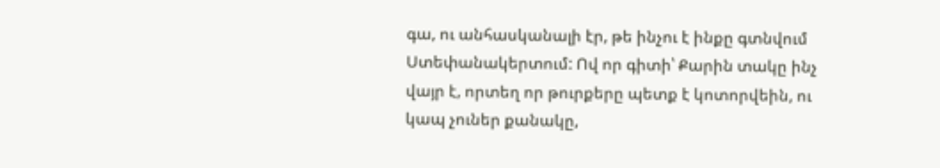գա, ու անհասկանալի էր, թե ինչու է ինքը գտնվում Ստեփանակերտում: Ով որ գիտի՝ Քարին տակը ինչ վայր է, որտեղ որ թուրքերը պետք է կոտորվեին, ու կապ չուներ քանակը,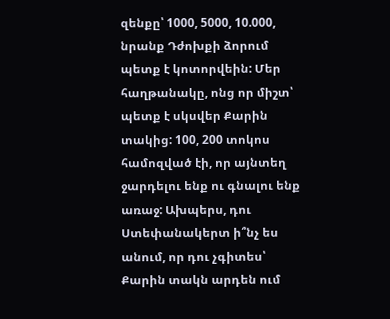զենքը՝ 1000, 5000, 10.000, նրանք Դժոխքի ձորում պետք է կոտորվեին: Մեր հաղթանակը, ոնց որ միշտ՝ պետք է սկսվեր Քարին տակից: 100, 200 տոկոս համոզված էի, որ այնտեղ ջարդելու ենք ու գնալու ենք առաջ: Ախպերս, դու Ստեփանակերտ ի՞նչ ես անում, որ դու չգիտես՝ Քարին տակն արդեն ում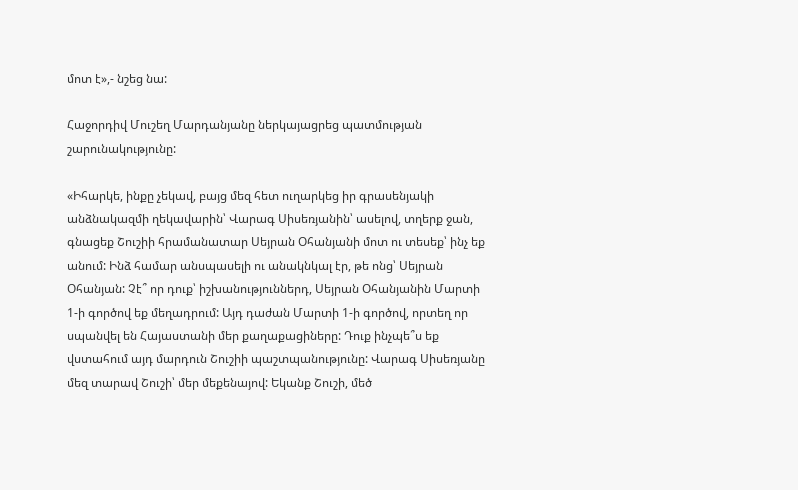մոտ է»,- նշեց նա:

Հաջորդիվ Մուշեղ Մարդանյանը ներկայացրեց պատմության շարունակությունը:

«Իհարկե, ինքը չեկավ, բայց մեզ հետ ուղարկեց իր գրասենյակի անձնակազմի ղեկավարին՝ Վարագ Սիսեռյանին՝ ասելով, տղերք ջան, գնացեք Շուշիի հրամանատար Սեյրան Օհանյանի մոտ ու տեսեք՝ ինչ եք անում: Ինձ համար անսպասելի ու անակնկալ էր, թե ոնց՝ Սեյրան Օհանյան: Չէ՞ որ դուք՝ իշխանություններդ, Սեյրան Օհանյանին Մարտի 1-ի գործով եք մեղադրում: Այդ դաժան Մարտի 1-ի գործով, որտեղ որ սպանվել են Հայաստանի մեր քաղաքացիները: Դուք ինչպե՞ս եք վստահում այդ մարդուն Շուշիի պաշտպանությունը: Վարագ Սիսեռյանը մեզ տարավ Շուշի՝ մեր մեքենայով: Եկանք Շուշի, մեծ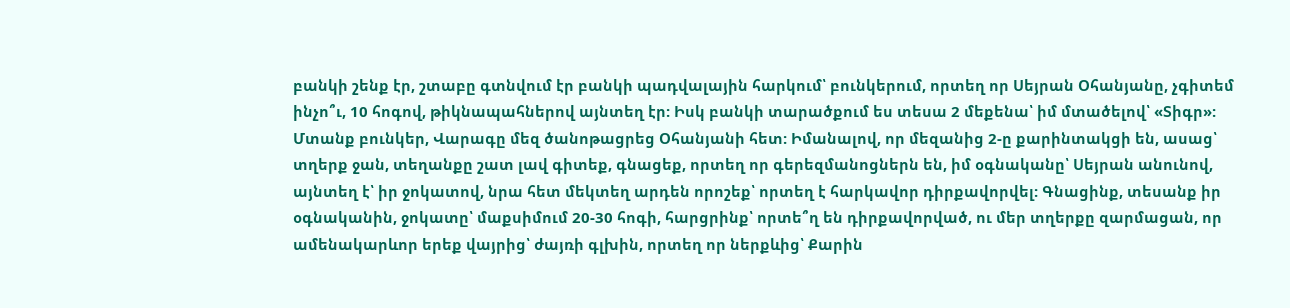բանկի շենք էր, շտաբը գտնվում էր բանկի պադվալային հարկում՝ բունկերում, որտեղ որ Սեյրան Օհանյանը, չգիտեմ ինչո՞ւ, 10 հոգով, թիկնապահներով այնտեղ էր: Իսկ բանկի տարածքում ես տեսա 2 մեքենա՝ իմ մտածելով՝ «Տիգր»: Մտանք բունկեր, Վարագը մեզ ծանոթացրեց Օհանյանի հետ: Իմանալով, որ մեզանից 2-ը քարինտակցի են, ասաց՝ տղերք ջան, տեղանքը շատ լավ գիտեք, գնացեք, որտեղ որ գերեզմանոցներն են, իմ օգնականը՝ Սեյրան անունով, այնտեղ է՝ իր ջոկատով, նրա հետ մեկտեղ արդեն որոշեք՝ որտեղ է հարկավոր դիրքավորվել: Գնացինք, տեսանք իր օգնականին, ջոկատը՝ մաքսիմում 20-30 հոգի, հարցրինք՝ որտե՞ղ են դիրքավորված, ու մեր տղերքը զարմացան, որ ամենակարևոր երեք վայրից՝ ժայռի գլխին, որտեղ որ ներքևից՝ Քարին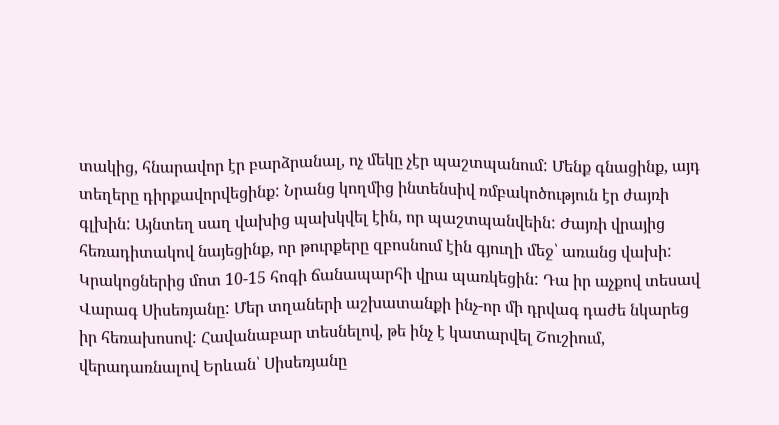տակից, հնարավոր էր բարձրանալ, ոչ մեկը չէր պաշտպանում: Մենք գնացինք, այդ տեղերը դիրքավորվեցինք: Նրանց կողմից ինտենսիվ ռմբակոծություն էր ժայռի գլխին: Այնտեղ սաղ վախից պախկվել էին, որ պաշտպանվեին: Ժայռի վրայից հեռադիտակով նայեցինք, որ թուրքերը զբոսնում էին գյուղի մեջ՝ առանց վախի: Կրակոցներից մոտ 10-15 հոգի ճանապարհի վրա պառկեցին: Դա իր աչքով տեսավ Վարագ Սիսեռյանը: Մեր տղաների աշխատանքի ինչ-որ մի դրվագ դաժե նկարեց իր հեռախոսով: Հավանաբար տեսնելով, թե ինչ է կատարվել Շուշիում, վերադառնալով Երևան՝ Սիսեռյանը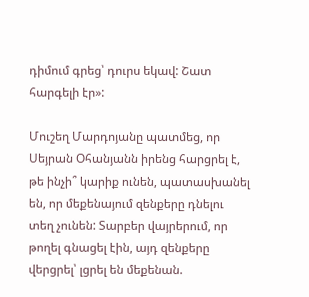դիմում գրեց՝ դուրս եկավ: Շատ հարգելի էր»:

Մուշեղ Մարդոյանը պատմեց, որ Սեյրան Օհանյանն իրենց հարցրել է, թե ինչի՞ կարիք ունեն, պատասխանել են, որ մեքենայում զենքերը դնելու տեղ չունեն: Տարբեր վայրերում, որ թողել գնացել էին, այդ զենքերը վերցրել՝ լցրել են մեքենան.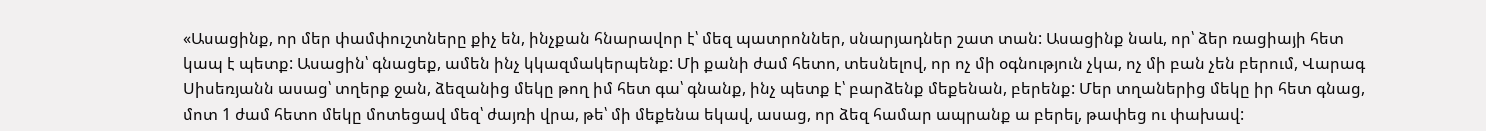«Ասացինք, որ մեր փամփուշտները քիչ են, ինչքան հնարավոր է՝ մեզ պատրոններ, սնարյադներ շատ տան: Ասացինք նաև, որ՝ ձեր ռացիայի հետ կապ է պետք: Ասացին՝ գնացեք, ամեն ինչ կկազմակերպենք: Մի քանի ժամ հետո, տեսնելով, որ ոչ մի օգնություն չկա, ոչ մի բան չեն բերում, Վարագ Սիսեռյանն ասաց՝ տղերք ջան, ձեզանից մեկը թող իմ հետ գա՝ գնանք, ինչ պետք է՝ բարձենք մեքենան, բերենք: Մեր տղաներից մեկը իր հետ գնաց, մոտ 1 ժամ հետո մեկը մոտեցավ մեզ՝ ժայռի վրա, թե՝ մի մեքենա եկավ, ասաց, որ ձեզ համար ապրանք ա բերել, թափեց ու փախավ: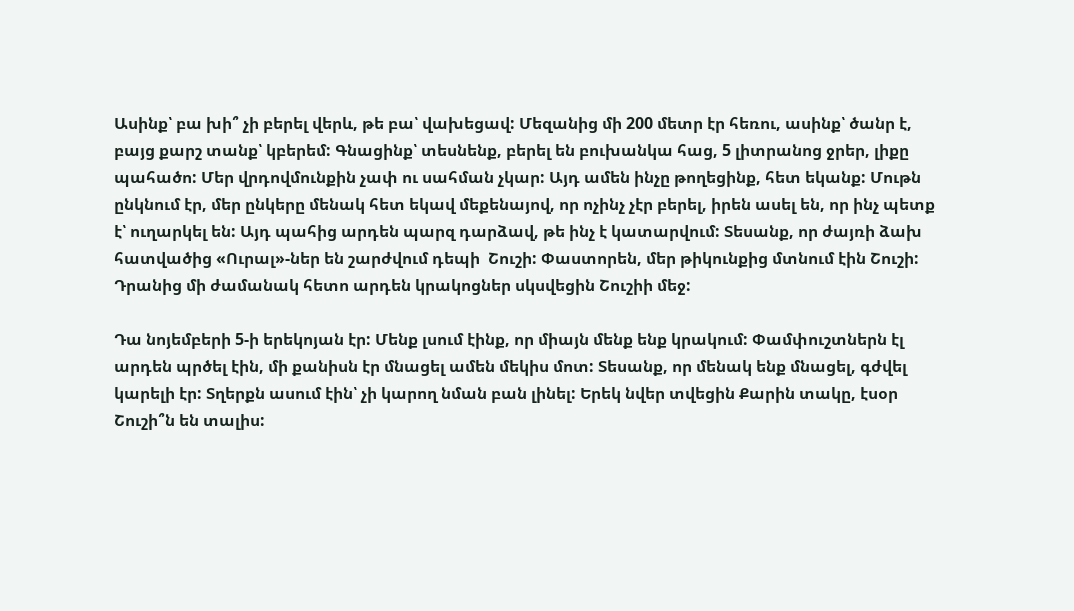Ասինք՝ բա խի՞ չի բերել վերև, թե բա՝ վախեցավ: Մեզանից մի 200 մետր էր հեռու, ասինք՝ ծանր է, բայց քարշ տանք՝ կբերեմ: Գնացինք՝ տեսնենք, բերել են բուխանկա հաց, 5 լիտրանոց ջրեր, լիքը պահածո: Մեր վրդովմունքին չափ ու սահման չկար: Այդ ամեն ինչը թողեցինք, հետ եկանք: Մութն ընկնում էր, մեր ընկերը մենակ հետ եկավ մեքենայով, որ ոչինչ չէր բերել, իրեն ասել են, որ ինչ պետք է՝ ուղարկել են: Այդ պահից արդեն պարզ դարձավ, թե ինչ է կատարվում: Տեսանք, որ ժայռի ձախ հատվածից «Ուրալ»-ներ են շարժվում դեպի  Շուշի: Փաստորեն, մեր թիկունքից մտնում էին Շուշի: Դրանից մի ժամանակ հետո արդեն կրակոցներ սկսվեցին Շուշիի մեջ:

Դա նոյեմբերի 5-ի երեկոյան էր: Մենք լսում էինք, որ միայն մենք ենք կրակում: Փամփուշտներն էլ արդեն պրծել էին, մի քանիսն էր մնացել ամեն մեկիս մոտ: Տեսանք, որ մենակ ենք մնացել, գժվել կարելի էր: Տղերքն ասում էին՝ չի կարող նման բան լինել: Երեկ նվեր տվեցին Քարին տակը, էսօր Շուշի՞ն են տալիս: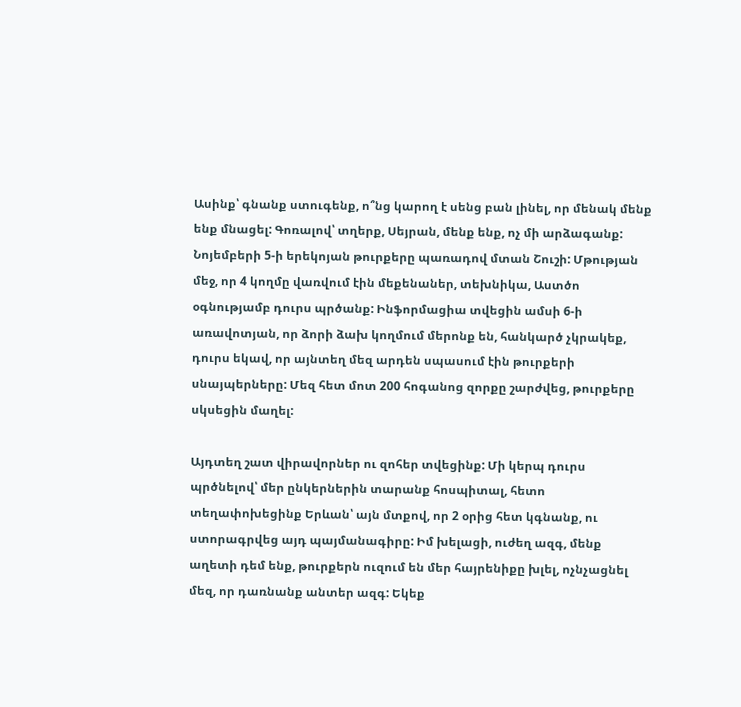Ասինք՝ գնանք ստուգենք, ո՞նց կարող է սենց բան լինել, որ մենակ մենք ենք մնացել: Գոռալով՝ տղերք, Սեյրան, մենք ենք, ոչ մի արձագանք: Նոյեմբերի 5-ի երեկոյան թուրքերը պառադով մտան Շուշի: Մթության մեջ, որ 4 կողմը վառվում էին մեքենաներ, տեխնիկա, Աստծո օգնությամբ դուրս պրծանք: Ինֆորմացիա տվեցին ամսի 6-ի առավոտյան, որ ձորի ձախ կողմում մերոնք են, հանկարծ չկրակեք, դուրս եկավ, որ այնտեղ մեզ արդեն սպասում էին թուրքերի սնայպերները: Մեզ հետ մոտ 200 հոգանոց զորքը շարժվեց, թուրքերը սկսեցին մաղել:

Այդտեղ շատ վիրավորներ ու զոհեր տվեցինք: Մի կերպ դուրս պրծնելով՝ մեր ընկերներին տարանք հոսպիտալ, հետո տեղափոխեցինք Երևան՝ այն մտքով, որ 2 օրից հետ կգնանք, ու ստորագրվեց այդ պայմանագիրը: Իմ խելացի, ուժեղ ազգ, մենք աղետի դեմ ենք, թուրքերն ուզում են մեր հայրենիքը խլել, ոչնչացնել մեզ, որ դառնանք անտեր ազգ: Եկեք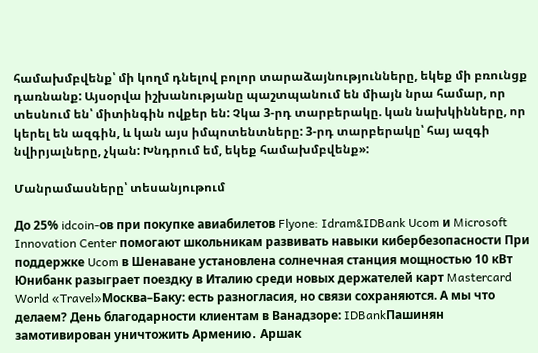համախմբվենք՝ մի կողմ դնելով բոլոր տարաձայնությունները, եկեք մի բռունցք դառնանք: Այսօրվա իշխանությանը պաշտպանում են միայն նրա համար, որ տեսնում են՝ միտինգին ովքեր են: Չկա 3-րդ տարբերակը. կան նախկինները, որ կերել են ազգին, և կան այս իմպոտենտները: 3-րդ տարբերակը՝ հայ ազգի նվիրյալները, չկան: Խնդրում եմ, եկեք համախմբվենք»:

Մանրամասները՝ տեսանյութում

До 25% idcoin-ов при покупке авиабилетов Flyone: Idram&IDBank Ucom и Microsoft Innovation Center помогают школьникам развивать навыки кибербезопасности При поддержке Ucom в Шенаване установлена солнечная станция мощностью 10 кВт Юнибанк разыграет поездку в Италию среди новых держателей карт Mastercard World «Travel»Москва–Баку: есть разногласия, но связи сохраняются. А мы что делаем? День благодарности клиентам в Ванадзоре: IDBankПашинян замотивирован уничтожить Армению․ Аршак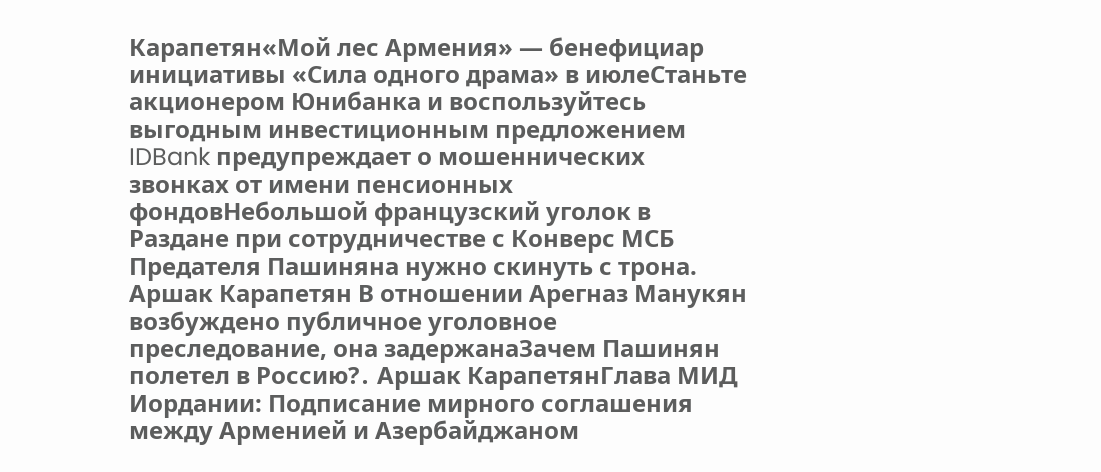Карапетян«Мой лес Армения» — бенефициар инициативы «Сила одного драма» в июлеСтаньте акционером Юнибанка и воспользуйтесь выгодным инвестиционным предложением IDBank предупреждает о мошеннических звонках от имени пенсионных фондовНебольшой французский уголок в Раздане при сотрудничестве с Конверс МСБ Предателя Пашиняна нужно скинуть с трона. Аршак Карапетян В отношении Арегназ Манукян возбуждено публичное уголовное преследование, она задержанаЗачем Пашинян полетел в Россию?․ Аршак КарапетянГлава МИД Иордании: Подписание мирного соглашения между Арменией и Азербайджаном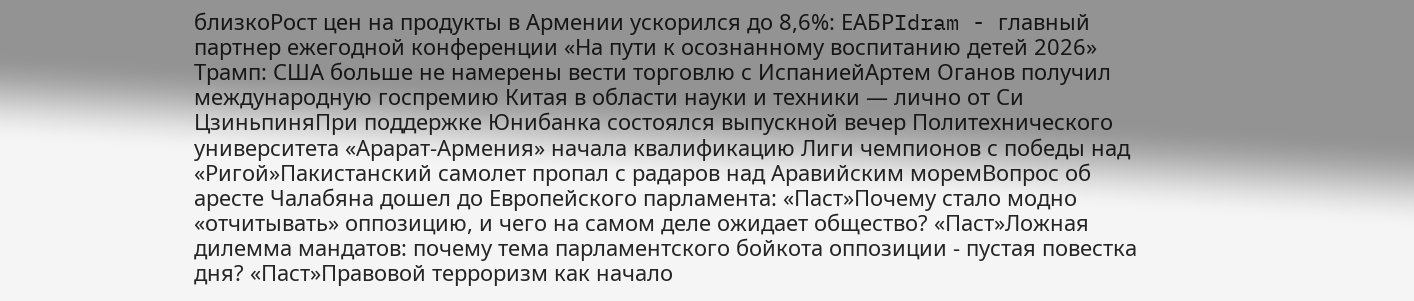близкоРост цен на продукты в Армении ускорился до 8,6%: ЕАБРIdram - главный партнер ежегодной конференции «На пути к осознанному воспитанию детей 2026» Трамп: США больше не намерены вести торговлю с ИспаниейАртем Оганов получил международную госпремию Китая в области науки и техники — лично от Си ЦзиньпиняПри поддержке Юнибанка состоялся выпускной вечер Политехнического университета «Арарат‑Армения» начала квалификацию Лиги чемпионов с победы над «Ригой»Пакистанский самолет пропал с радаров над Аравийским моремВопрос об аресте Чалабяна дошел до Европейского парламента: «Паст»Почему стало модно «отчитывать» оппозицию, и чего на самом деле ожидает общество? «Паст»Ложная дилемма мандатов: почему тема парламентского бойкота оппозиции - пустая повестка дня? «Паст»Правовой терроризм как начало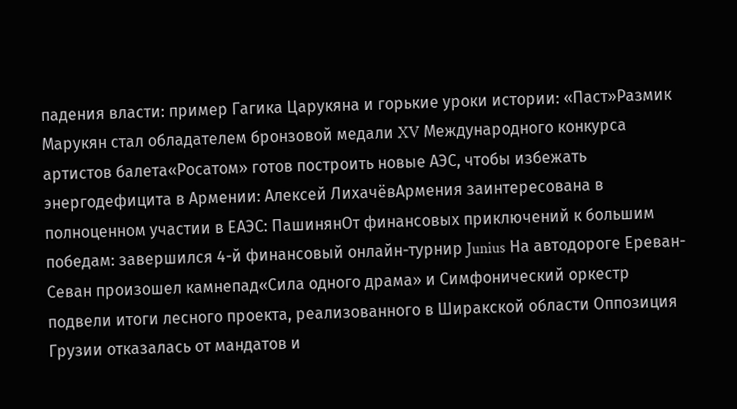падения власти: пример Гагика Царукяна и горькие уроки истории: «Паст»Размик Марукян стал обладателем бронзовой медали XV Международного конкурса артистов балета«Росатом» готов построить новые АЭС, чтобы избежать энергодефицита в Армении: Алексей ЛихачёвАрмения заинтересована в полноценном участии в ЕАЭС: ПашинянОт финансовых приключений к большим победам: завершился 4-й финансовый онлайн-турнир Junius На автодороге Ереван-Севан произошел камнепад«Сила одного драма» и Симфонический оркестр подвели итоги лесного проекта, реализованного в Ширакской области Оппозиция Грузии отказалась от мандатов и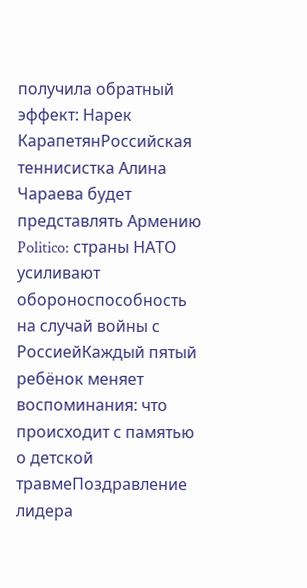получила обратный эффект: Нарек КарапетянРоссийская теннисистка Алина Чараева будет представлять Армению Politico: страны НАТО усиливают обороноспособность на случай войны с РоссиейКаждый пятый ребёнок меняет воспоминания: что происходит с памятью о детской травмеПоздравление лидера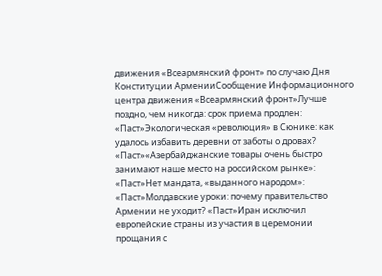движения «Всеармянский фронт» по случаю Дня Конституции АрменииСообщение Информационного центра движения «Всеармянский фронт»Лучше поздно, чем никогда: срок приема продлен: «Паст»Экологическая «революция» в Сюнике: как удалось избавить деревни от заботы о дровах? «Паст»«Азербайджанские товары очень быстро занимают наше место на российском рынке»: «Паст»Нет мандата, «выданного народом»: «Паст»Молдавские уроки: почему правительство Армении не уходит? «Паст»Иран исключил европейские страны из участия в церемонии прощания с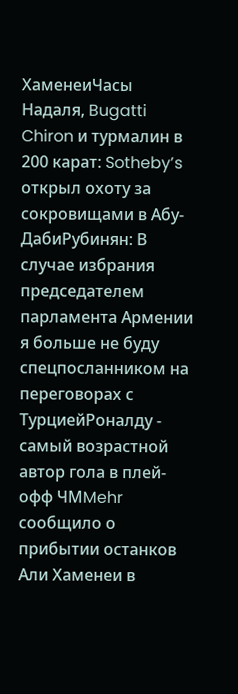ХаменеиЧасы Надаля, Bugatti Chiron и турмалин в 200 карат: Sotheby’s открыл охоту за сокровищами в Абу-ДабиРубинян: В случае избрания председателем парламента Армении я больше не буду спецпосланником на переговорах с ТурциейРоналду - самый возрастной автор гола в плей-офф ЧМMehr сообщило о прибытии останков Али Хаменеи в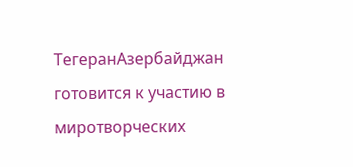ТегеранАзербайджан готовится к участию в миротворческих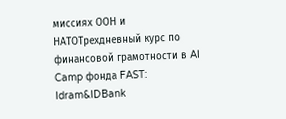миссиях ООН и НАТОТрехдневный курс по финансовой грамотности в AI Camp фонда FAST: Idram&IDBank